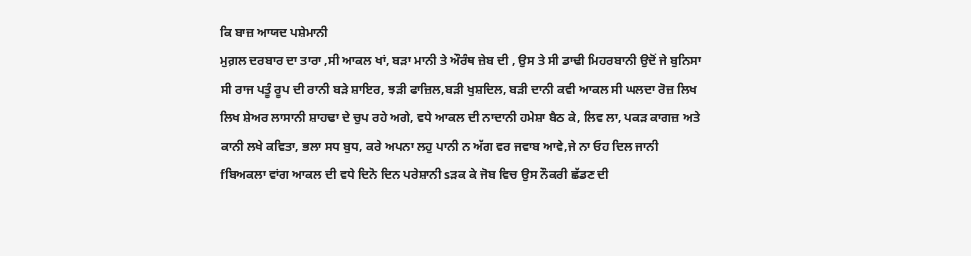ਕਿ ਬਾਜ਼ ਆਯਦ ਪਸ਼ੇਮਾਨੀ
ਮੁਗ਼ਲ ਦਰਬਾਰ ਦਾ ਤਾਰਾ ,ਸੀ ਆਕਲ ਖਾਂ, ਬੜਾ ਮਾਨੀ ਤੇ ਔਰੰਥ ਜ਼ੇਬ ਦੀ , ਉਸ ਤੇ ਸੀ ਡਾਢੀ ਮਿਹਰਬਾਨੀ ਉਦੋਂ ਜੇ ਬੁਨਿਸਾ ਸੀ ਰਾਜ ਪਤੂੰ ਰੂਪ ਦੀ ਰਾਨੀ ਬੜੇ ਸ਼ਾਇਰ, ਝੜੀ ਫਾਜ਼ਿਲ,ਬੜੀ ਖੁਸ਼ਦਿਲ, ਬੜੀ ਦਾਨੀ ਕਵੀ ਆਕਲ ਸੀ ਘਲਦਾ ਰੋਜ਼ ਲਿਖ ਲਿਖ ਸ਼ੇਅਰ ਲਾਸਾਨੀ ਸ਼ਾਹਢਾ ਦੇ ਚੁਪ ਰਹੇ ਅਗੇ, ਵਧੇ ਆਕਲ ਦੀ ਨਾਦਾਨੀ ਹਮੇਸ਼ਾ ਬੈਠ ਕੇ, ਲਿਵ ਲਾ, ਪਕੜ ਕਾਗਜ਼ ਅਤੇ ਕਾਨੀ ਲਖੇ ਕਵਿਤਾ, ਭਲਾ ਸਧ ਬੁਧ, ਕਰੇ ਅਪਨਾ ਲਹੁ ਪਾਨੀ ਨ ਅੱਗ ਵਰ ਜਵਾਬ ਆਵੇ,ਜੇ ਨਾ ਓਹ ਦਿਲ ਜਾਨੀ fਬਿਅਕਲਾ ਵਾਂਗ ਆਕਲ ਦੀ ਵਧੇ ਦਿਨੋ ਦਿਨ ਪਰੇਸ਼ਾਨੀ sੜਕ ਕੇ ਜੋਬ ਵਿਚ ਉਸ ਨੌਕਰੀ ਛੱਡਣ ਦੀ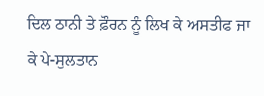ਦਿਲ ਠਾਨੀ ਤੇ ਫ਼ੌਰਨ ਨੂੰ ਲਿਖ ਕੇ ਅਸਤੀਫ ਜਾ ਕੇ ਪੇ-ਸੁਲਤਾਨ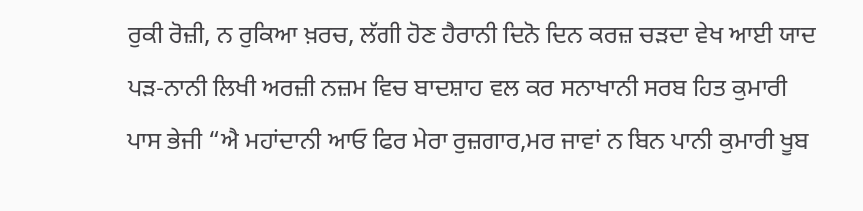ਰੁਕੀ ਰੋਜ਼ੀ, ਨ ਰੁਕਿਆ ਖ਼ਰਚ, ਲੱਗੀ ਹੋਣ ਹੈਰਾਨੀ ਦਿਨੋ ਦਿਨ ਕਰਜ਼ ਚੜਦਾ ਵੇਖ ਆਈ ਯਾਦ ਪੜ-ਨਾਨੀ ਲਿਖੀ ਅਰਜ਼ੀ ਨਜ਼ਮ ਵਿਚ ਬਾਦਸ਼ਾਹ ਵਲ ਕਰ ਸਨਾਖਾਨੀ ਸਰਬ ਹਿਤ ਕੁਮਾਰੀ ਪਾਸ ਭੇਜੀ “ਐ ਮਹਾਂਦਾਨੀ ਆਓ ਫਿਰ ਮੇਰਾ ਰੁਜ਼ਗਾਰ,ਮਰ ਜਾਵਾਂ ਨ ਬਿਨ ਪਾਨੀ ਕੁਮਾਰੀ ਖੂਬ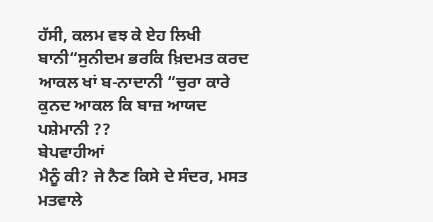ਹੱਸੀ, ਕਲਮ ਵਝ ਕੇ ਏਹ ਲਿਖੀ ਬਾਨੀ“ਸੁਨੀਦਮ ਭਰਕਿ ਖ਼ਿਦਮਤ ਕਰਦ ਆਕਲ ਖਾਂ ਬ-ਨਾਦਾਨੀ “ਚੁਰਾ ਕਾਰੇ ਕੁਨਦ ਆਕਲ ਕਿ ਬਾਜ਼ ਆਯਦ ਪਸ਼ੇਮਾਨੀ ??
ਬੇਪਵਾਹੀਆਂ
ਮੈਨੂੰ ਕੀ? ਜੇ ਨੈਣ ਕਿਸੇ ਦੇ ਸੰਦਰ, ਮਸਤ ਮਤਵਾਲੇ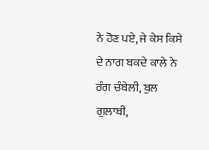ਨੇ ਹੋਣ ਪਏ, ਜੇ ਕੇਸ ਕਿਸੇ ਦੇ ਨਾਗ ਬਕਦੇ ਕਾਲੇ ਨੇ ਰੰਗ ਚੰਬੇਲੀ, ਬੁਲ ਗੁਲਾਬੀ,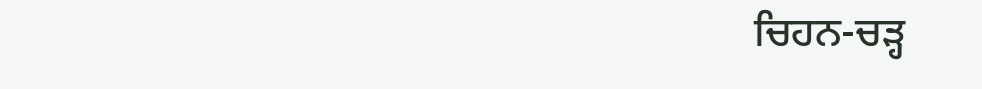ਚਿਹਨ-ਚੜ੍ਹ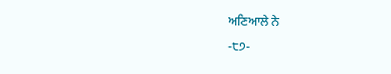ਅਣਿਆਲੇ ਨੇ
-੮੭-